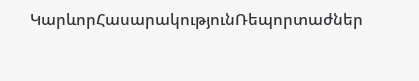ԿարևորՀասարակությունՌեպորտաժներ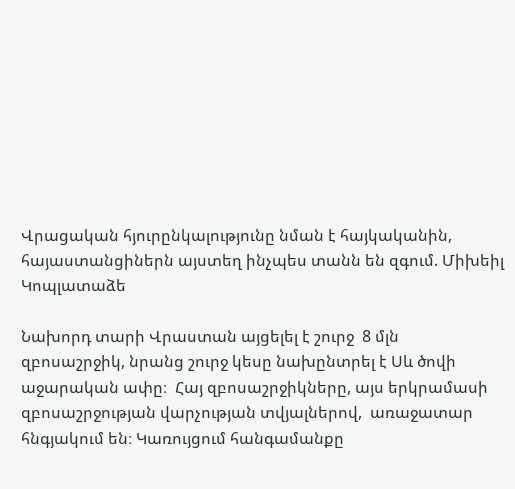Վրացական հյուրընկալությունը նման է հայկականին, հայաստանցիներն այստեղ ինչպես տանն են զգում. Միխեիլ Կոպլատաձե

Նախորդ տարի Վրաստան այցելել է շուրջ  8 մլն զբոսաշրջիկ, նրանց շուրջ կեսը նախընտրել է Սև ծովի աջարական ափը։  Հայ զբոսաշրջիկները, այս երկրամասի զբոսաշրջության վարչության տվյալներով,  առաջատար հնգյակում են։ Կառույցում հանգամանքը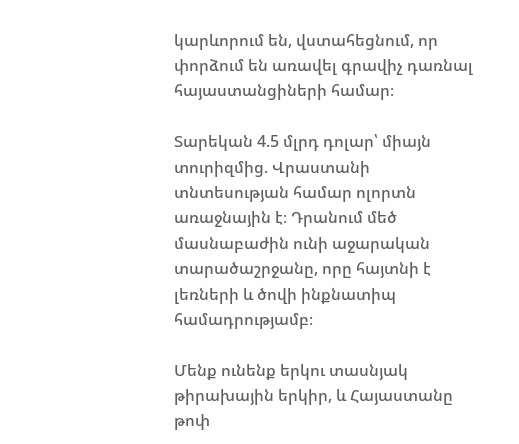կարևորում են, վստահեցնում, որ փորձում են առավել գրավիչ դառնալ հայաստանցիների համար։

Տարեկան 4.5 մլրդ դոլար՝ միայն տուրիզմից. Վրաստանի տնտեսության համար ոլորտն առաջնային է։ Դրանում մեծ մասնաբաժին ունի աջարական տարածաշրջանը, որը հայտնի է լեռների և ծովի ինքնատիպ համադրությամբ։

Մենք ունենք երկու տասնյակ թիրախային երկիր, և Հայաստանը  թոփ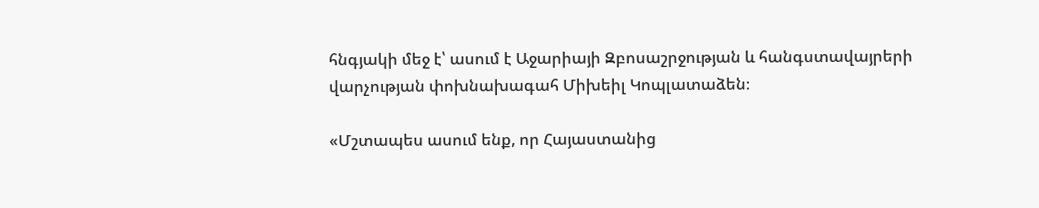հնգյակի մեջ է՝ ասում է Աջարիայի Զբոսաշրջության և հանգստավայրերի վարչության փոխնախագահ Միխեիլ Կոպլատաձեն։

«Մշտապես ասում ենք, որ Հայաստանից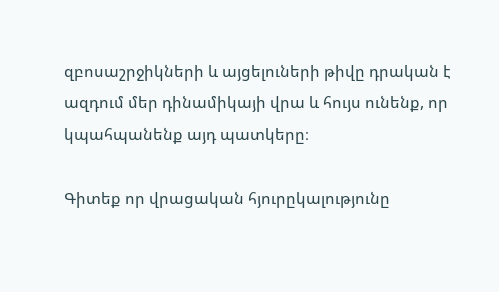զբոսաշրջիկների և այցելուների թիվը դրական է ազդում մեր դինամիկայի վրա և հույս ունենք, որ կպահպանենք այդ պատկերը։

Գիտեք որ վրացական հյուրըկալությունը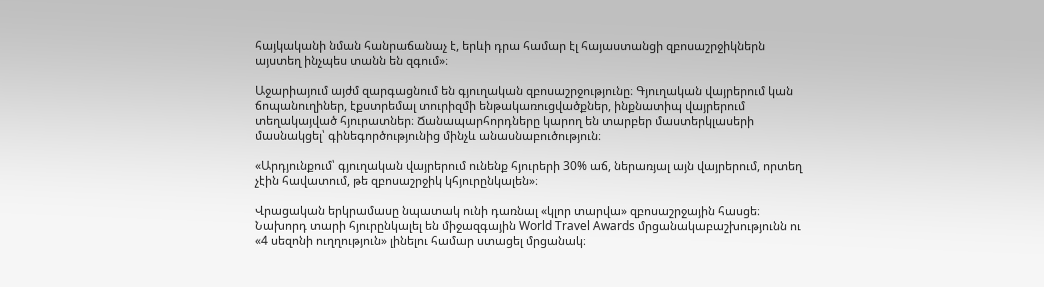հայկականի նման հանրաճանաչ է, երևի դրա համար էլ հայաստանցի զբոսաշրջիկներն այստեղ ինչպես տանն են զգում»։

Աջարիայում այժմ զարգացնում են գյուղական զբոսաշրջությունը։ Գյուղական վայրերում կան ճոպանուղիներ, էքստրեմալ տուրիզմի ենթակառուցվածքներ, ինքնատիպ վայրերում տեղակայված հյուրատներ։ Ճանապարհորդները կարող են տարբեր մաստերկլասերի մասնակցել՝ գինեգործությունից մինչև անասնաբուծություն։

«Արդյունքում՝ գյուղական վայրերում ունենք հյուրերի 30% աճ, ներառյալ այն վայրերում, որտեղ չէին հավատում, թե զբոսաշրջիկ կհյուրընկալեն»։

Վրացական երկրամասը նպատակ ունի դառնալ «կլոր տարվա» զբոսաշրջային հասցե։ Նախորդ տարի հյուրընկալել են միջազգային World Travel Awards մրցանակաբաշխությունն ու «4 սեզոնի ուղղություն» լինելու համար ստացել մրցանակ։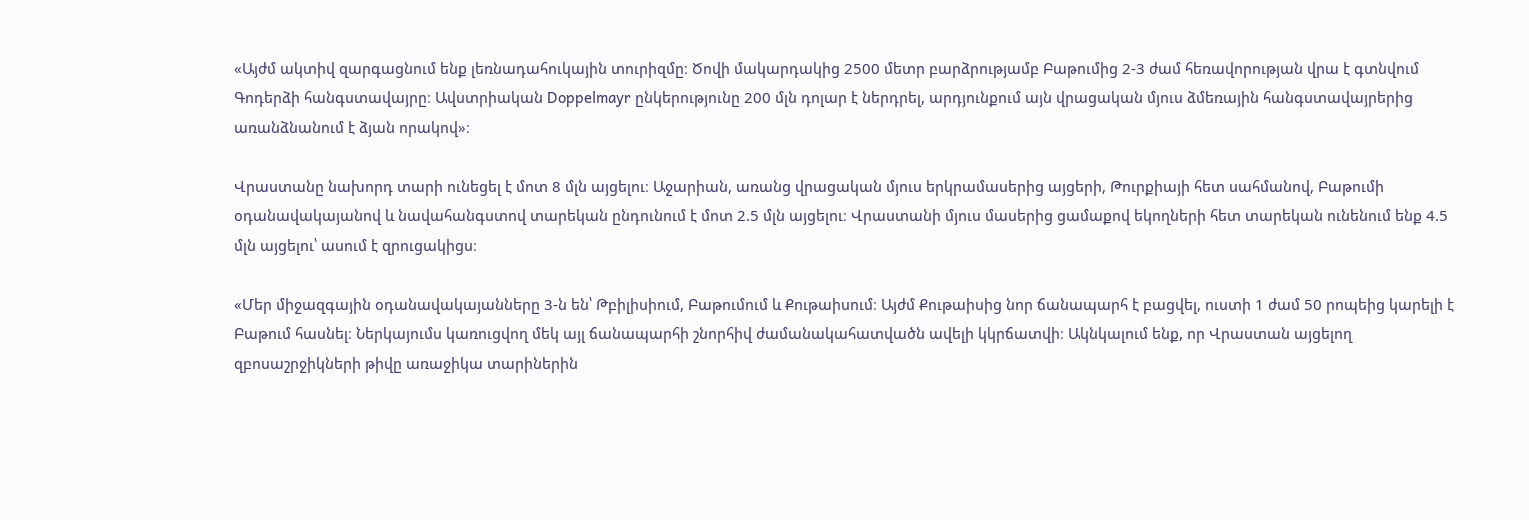«Այժմ ակտիվ զարգացնում ենք լեռնադահուկային տուրիզմը։ Ծովի մակարդակից 2500 մետր բարձրությամբ Բաթումից 2-3 ժամ հեռավորության վրա է գտնվում Գոդերձի հանգստավայրը։ Ավստրիական Doppelmayr ընկերությունը 200 մլն դոլար է ներդրել, արդյունքում այն վրացական մյուս ձմեռային հանգստավայրերից առանձնանում է ձյան որակով»։

Վրաստանը նախորդ տարի ունեցել է մոտ 8 մլն այցելու։ Աջարիան, առանց վրացական մյուս երկրամասերից այցերի, Թուրքիայի հետ սահմանով, Բաթումի օդանավակայանով և նավահանգստով տարեկան ընդունում է մոտ 2.5 մլն այցելու։ Վրաստանի մյուս մասերից ցամաքով եկողների հետ տարեկան ունենում ենք 4.5 մլն այցելու՝ ասում է զրուցակիցս։

«Մեր միջազգային օդանավակայանները 3-ն են՝ Թբիլիսիում, Բաթումում և Քութաիսում։ Այժմ Քութաիսից նոր ճանապարհ է բացվել, ուստի 1 ժամ 50 րոպեից կարելի է Բաթում հասնել։ Ներկայումս կառուցվող մեկ այլ ճանապարհի շնորհիվ ժամանակահատվածն ավելի կկրճատվի։ Ակնկալում ենք, որ Վրաստան այցելող զբոսաշրջիկների թիվը առաջիկա տարիներին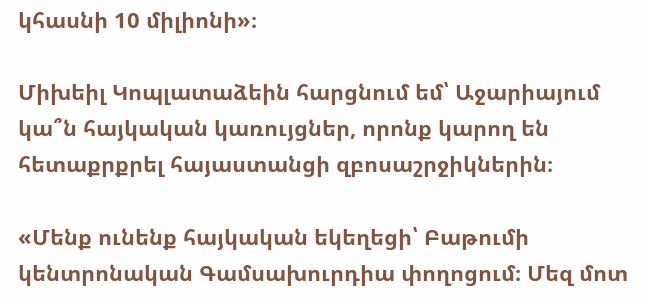կհասնի 10 միլիոնի»։

Միխեիլ Կոպլատաձեին հարցնում եմ՝ Աջարիայում կա՞ն հայկական կառույցներ, որոնք կարող են հետաքրքրել հայաստանցի զբոսաշրջիկներին։

«Մենք ունենք հայկական եկեղեցի՝ Բաթումի կենտրոնական Գամսախուրդիա փողոցում։ Մեզ մոտ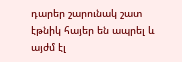դարեր շարունակ շատ էթնիկ հայեր են ապրել և այժմ էլ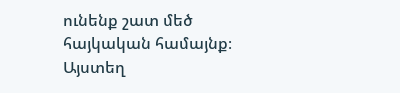ունենք շատ մեծ հայկական համայնք։ Այստեղ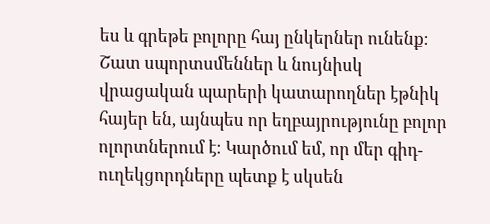ես և գրեթե բոլորը հայ ընկերներ ունենք։ Շատ սպորտսմեններ և նույնիսկ վրացական պարերի կատարողներ էթնիկ հայեր են, այնպես որ եղբայրությունը բոլոր ոլորտներում է։ Կարծում եմ, որ մեր գիդ-ուղեկցորդները պետք է սկսեն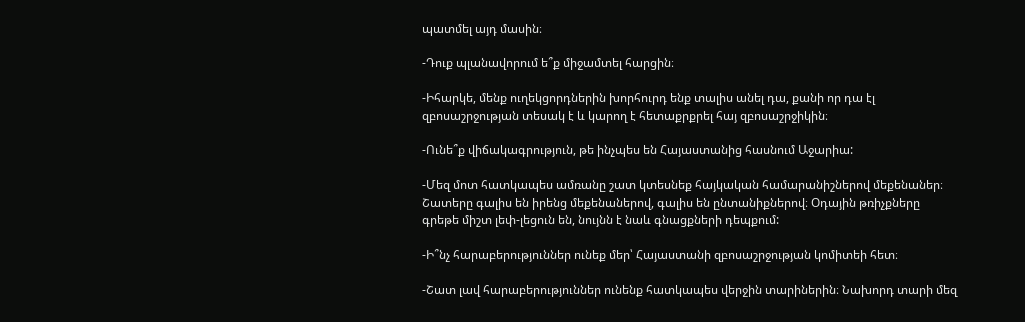պատմել այդ մասին։

-Դուք պլանավորում ե՞ք միջամտել հարցին։

-Իհարկե, մենք ուղեկցորդներին խորհուրդ ենք տալիս անել դա, քանի որ դա էլ զբոսաշրջության տեսակ է և կարող է հետաքրքրել հայ զբոսաշրջիկին։

-Ունե՞ք վիճակագրություն, թե ինչպես են Հայաստանից հասնում Աջարիա:

-Մեզ մոտ հատկապես ամռանը շատ կտեսնեք հայկական համարանիշներով մեքենաներ։ Շատերը գալիս են իրենց մեքենաներով, գալիս են ընտանիքներով։ Օդային թռիչքները գրեթե միշտ լեփ-լեցուն են, նույնն է նաև գնացքների դեպքում:

-Ի՞նչ հարաբերություններ ունեք մեր՝ Հայաստանի զբոսաշրջության կոմիտեի հետ։

-Շատ լավ հարաբերություններ ունենք հատկապես վերջին տարիներին։ Նախորդ տարի մեզ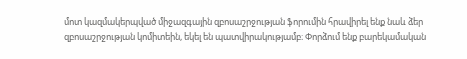մոտ կազմակերպված միջազգային զբոսաշրջության ֆորումին հրավիրել ենք նաև ձեր զբոսաշրջության կոմիտեին, եկել են պատվիրակությամբ։ Փորձում ենք բարեկամական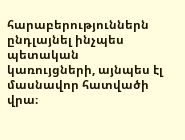հարաբերություններն ընդլայնել ինչպես պետական կառույցների, այնպես էլ մասնավոր հատվածի վրա։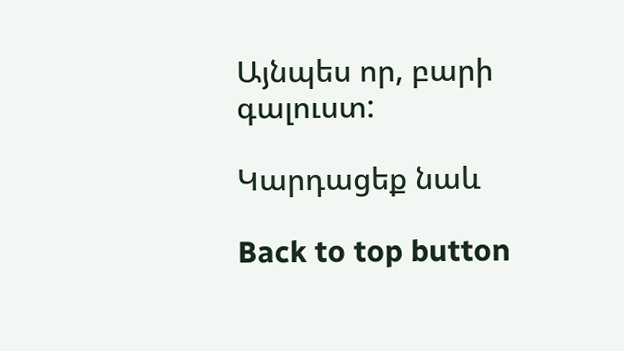Այնպես որ, բարի գալուստ:

Կարդացեք նաև

Back to top button